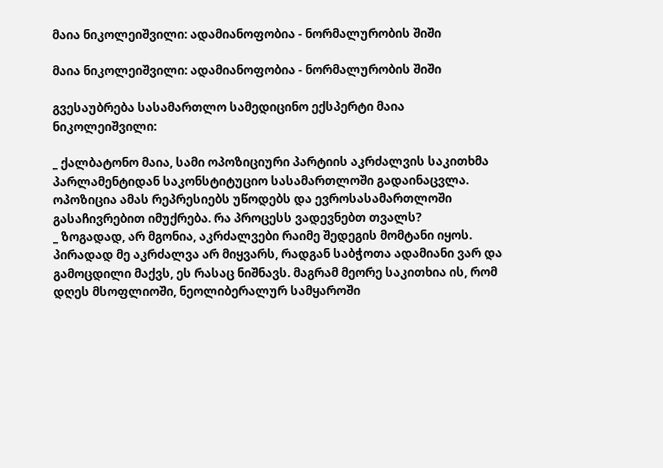მაია ნიკოლეიშვილი: ადამიანოფობია - ნორმალურობის შიში

მაია ნიკოლეიშვილი: ადამიანოფობია - ნორმალურობის შიში

გვესაუბრება სასამართლო სამედიცინო ექსპერტი მაია ნიკოლეიშვილი:

_ ქალბატონო მაია, სამი ოპოზიციური პარტიის აკრძალვის საკითხმა პარლამენტიდან საკონსტიტუციო სასამართლოში გადაინაცვლა. ოპოზიცია ამას რეპრესიებს უწოდებს და ევროსასამართლოში გასაჩივრებით იმუქრება. რა პროცესს ვადევნებთ თვალს?
_ ზოგადად, არ მგონია, აკრძალვები რაიმე შედეგის მომტანი იყოს. პირადად მე აკრძალვა არ მიყვარს, რადგან საბჭოთა ადამიანი ვარ და გამოცდილი მაქვს, ეს რასაც ნიშნავს. მაგრამ მეორე საკითხია ის, რომ დღეს მსოფლიოში, ნეოლიბერალურ სამყაროში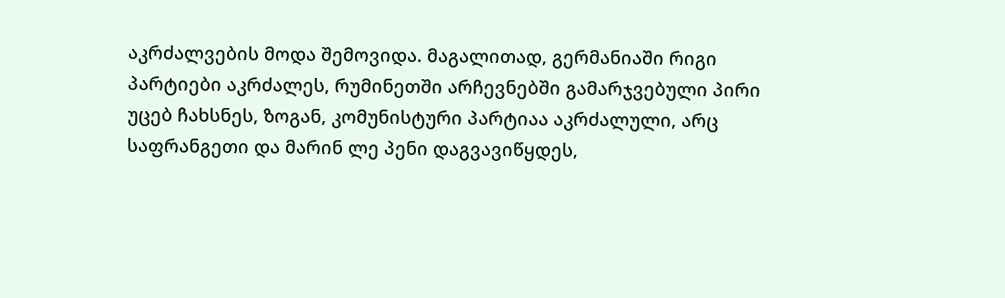აკრძალვების მოდა შემოვიდა. მაგალითად, გერმანიაში რიგი პარტიები აკრძალეს, რუმინეთში არჩევნებში გამარჯვებული პირი უცებ ჩახსნეს, ზოგან, კომუნისტური პარტიაა აკრძალული, არც საფრანგეთი და მარინ ლე პენი დაგვავიწყდეს,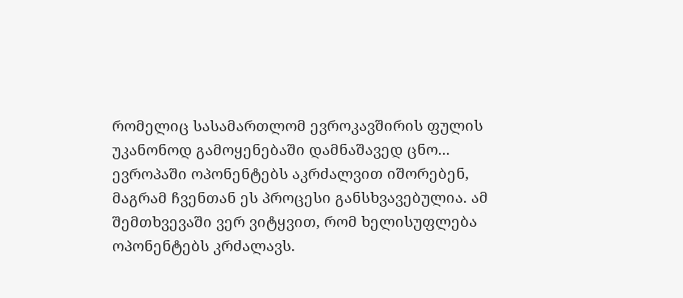რომელიც სასამართლომ ევროკავშირის ფულის უკანონოდ გამოყენებაში დამნაშავედ ცნო... ევროპაში ოპონენტებს აკრძალვით იშორებენ, მაგრამ ჩვენთან ეს პროცესი განსხვავებულია. ამ შემთხვევაში ვერ ვიტყვით, რომ ხელისუფლება ოპონენტებს კრძალავს.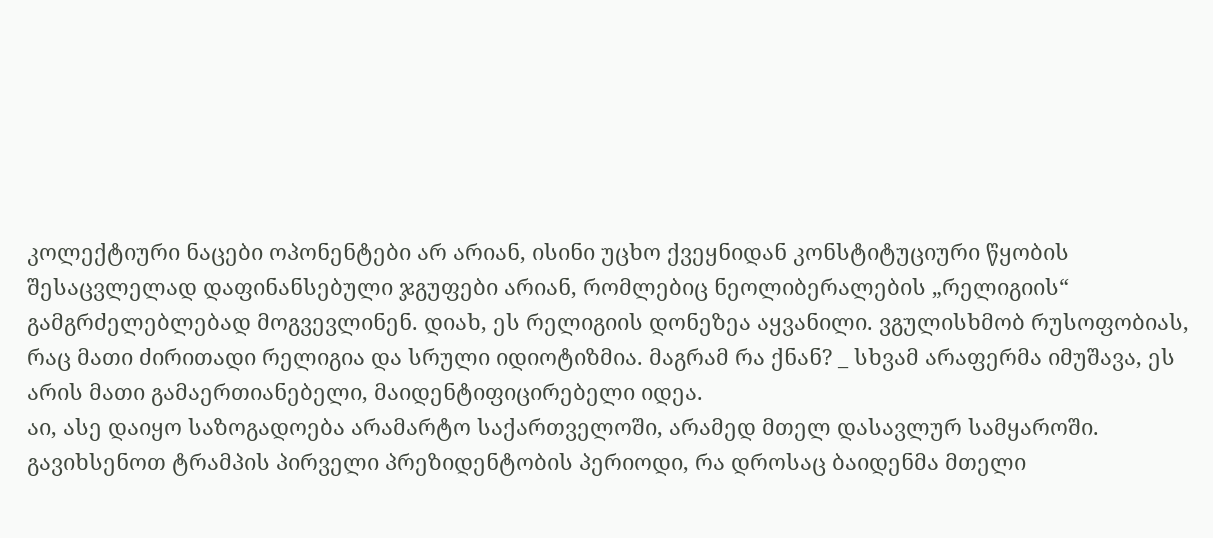კოლექტიური ნაცები ოპონენტები არ არიან, ისინი უცხო ქვეყნიდან კონსტიტუციური წყობის შესაცვლელად დაფინანსებული ჯგუფები არიან, რომლებიც ნეოლიბერალების „რელიგიის“ გამგრძელებლებად მოგვევლინენ. დიახ, ეს რელიგიის დონეზეა აყვანილი. ვგულისხმობ რუსოფობიას, რაც მათი ძირითადი რელიგია და სრული იდიოტიზმია. მაგრამ რა ქნან? _ სხვამ არაფერმა იმუშავა, ეს არის მათი გამაერთიანებელი, მაიდენტიფიცირებელი იდეა.
აი, ასე დაიყო საზოგადოება არამარტო საქართველოში, არამედ მთელ დასავლურ სამყაროში. გავიხსენოთ ტრამპის პირველი პრეზიდენტობის პერიოდი, რა დროსაც ბაიდენმა მთელი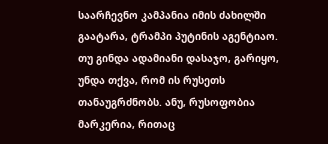საარჩევნო კამპანია იმის ძახილში გაატარა, ტრამპი პუტინის აგენტიაო. თუ გინდა ადამიანი დასაჯო, გარიყო, უნდა თქვა, რომ ის რუსეთს თანაუგრძნობს. ანუ, რუსოფობია მარკერია, რითაც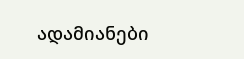ადამიანები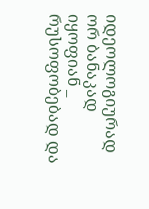იდეოლოგიურად ორ ბანაკად იყოფიან _ რუსოფობებად და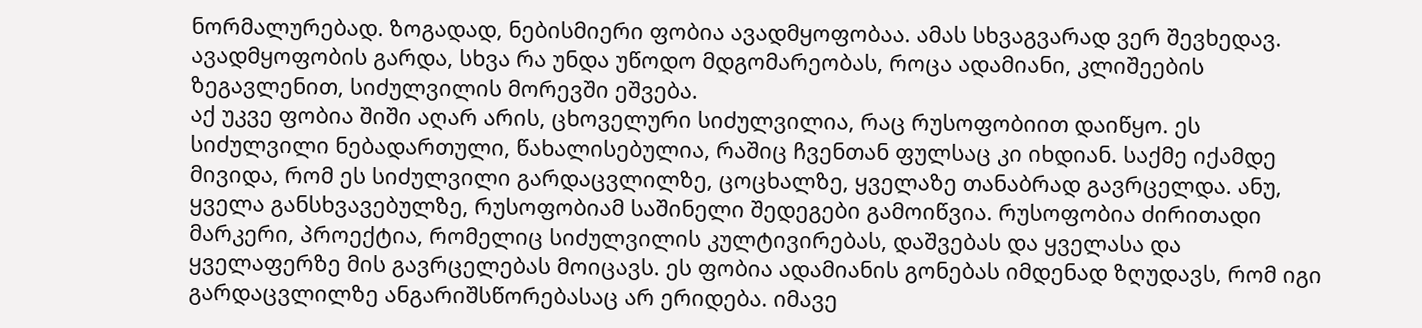ნორმალურებად. ზოგადად, ნებისმიერი ფობია ავადმყოფობაა. ამას სხვაგვარად ვერ შევხედავ. ავადმყოფობის გარდა, სხვა რა უნდა უწოდო მდგომარეობას, როცა ადამიანი, კლიშეების ზეგავლენით, სიძულვილის მორევში ეშვება.
აქ უკვე ფობია შიში აღარ არის, ცხოველური სიძულვილია, რაც რუსოფობიით დაიწყო. ეს სიძულვილი ნებადართული, წახალისებულია, რაშიც ჩვენთან ფულსაც კი იხდიან. საქმე იქამდე მივიდა, რომ ეს სიძულვილი გარდაცვლილზე, ცოცხალზე, ყველაზე თანაბრად გავრცელდა. ანუ, ყველა განსხვავებულზე, რუსოფობიამ საშინელი შედეგები გამოიწვია. რუსოფობია ძირითადი მარკერი, პროექტია, რომელიც სიძულვილის კულტივირებას, დაშვებას და ყველასა და ყველაფერზე მის გავრცელებას მოიცავს. ეს ფობია ადამიანის გონებას იმდენად ზღუდავს, რომ იგი გარდაცვლილზე ანგარიშსწორებასაც არ ერიდება. იმავე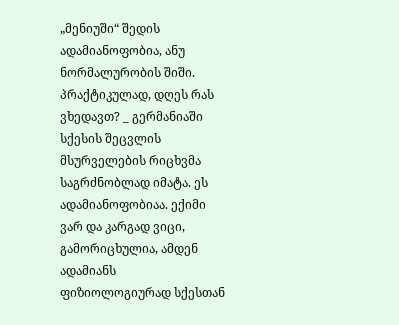„მენიუში“ შედის ადამიანოფობია, ანუ ნორმალურობის შიში.
პრაქტიკულად, დღეს რას ვხედავთ? _ გერმანიაში სქესის შეცვლის მსურველების რიცხვმა საგრძნობლად იმატა. ეს ადამიანოფობიაა. ექიმი ვარ და კარგად ვიცი, გამორიცხულია, ამდენ ადამიანს ფიზიოლოგიურად სქესთან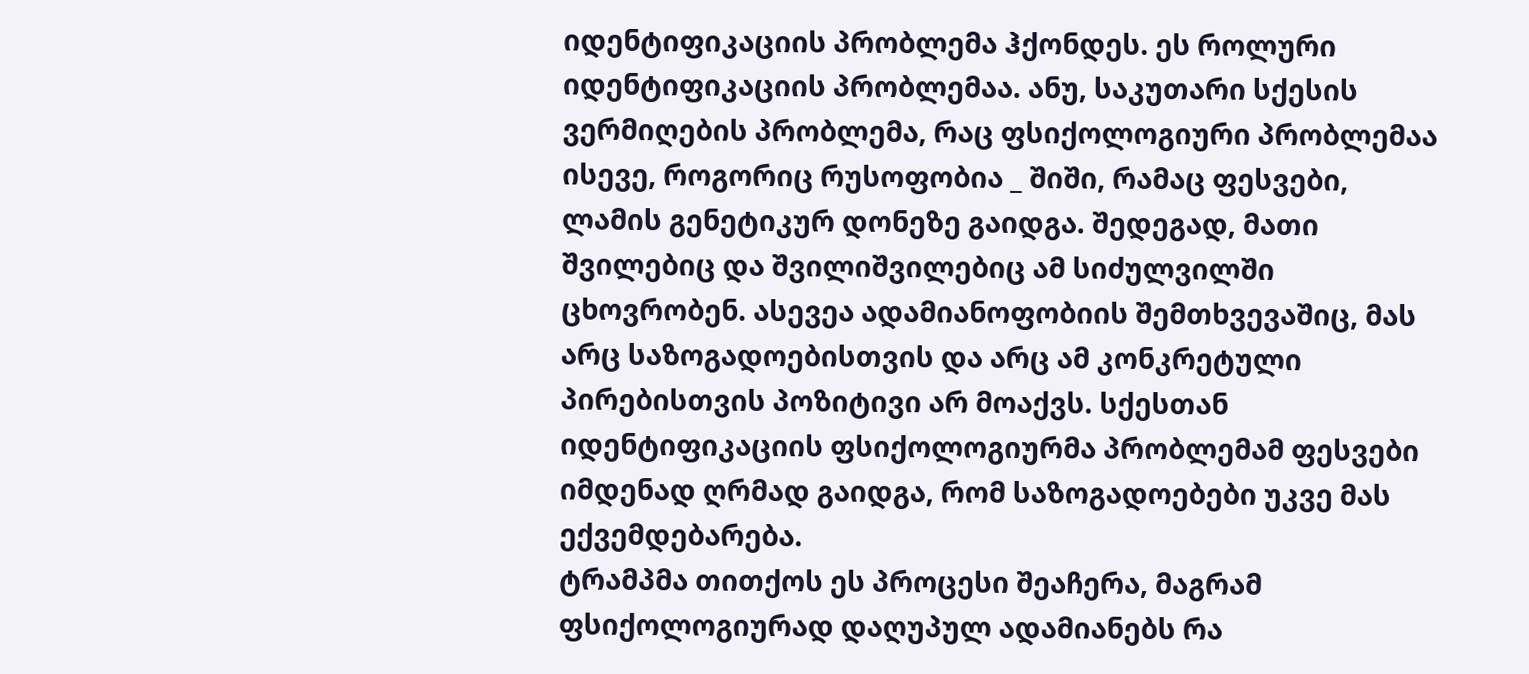იდენტიფიკაციის პრობლემა ჰქონდეს. ეს როლური იდენტიფიკაციის პრობლემაა. ანუ, საკუთარი სქესის ვერმიღების პრობლემა, რაც ფსიქოლოგიური პრობლემაა ისევე, როგორიც რუსოფობია _ შიში, რამაც ფესვები, ლამის გენეტიკურ დონეზე გაიდგა. შედეგად, მათი შვილებიც და შვილიშვილებიც ამ სიძულვილში ცხოვრობენ. ასევეა ადამიანოფობიის შემთხვევაშიც, მას არც საზოგადოებისთვის და არც ამ კონკრეტული პირებისთვის პოზიტივი არ მოაქვს. სქესთან იდენტიფიკაციის ფსიქოლოგიურმა პრობლემამ ფესვები იმდენად ღრმად გაიდგა, რომ საზოგადოებები უკვე მას ექვემდებარება.
ტრამპმა თითქოს ეს პროცესი შეაჩერა, მაგრამ ფსიქოლოგიურად დაღუპულ ადამიანებს რა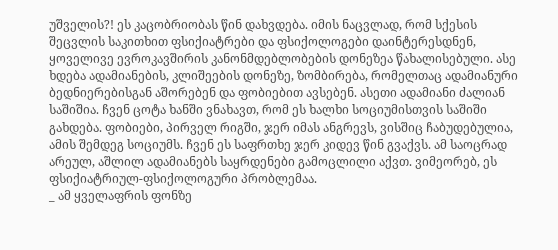უშველის?! ეს კაცობრიობას წინ დახვდება. იმის ნაცვლად, რომ სქესის შეცვლის საკითხით ფსიქიატრები და ფსიქოლოგები დაინტერესდნენ, ყოველივე ევროკავშირის კანონმდებლობების დონეზეა წახალისებული. ასე ხდება ადამიანების, კლიშეების დონეზე, ზომბირება, რომელთაც ადამიანური ბედნიერებისგან აშორებენ და ფობიებით ავსებენ. ასეთი ადამიანი ძალიან საშიშია. ჩვენ ცოტა ხანში ვნახავთ, რომ ეს ხალხი სოციუმისთვის საშიში გახდება. ფობიები, პირველ რიგში, ჯერ იმას ანგრევს, ვისშიც ჩაბუდებულია, ამის შემდეგ სოციუმს. ჩვენ ეს საფრთხე ჯერ კიდევ წინ გვაქვს. ამ საოცრად არეულ, აშლილ ადამიანებს საყრდენები გამოცლილი აქვთ. ვიმეორებ, ეს ფსიქიატრიულ-ფსიქოლოგური პრობლემაა.
_ ამ ყველაფრის ფონზე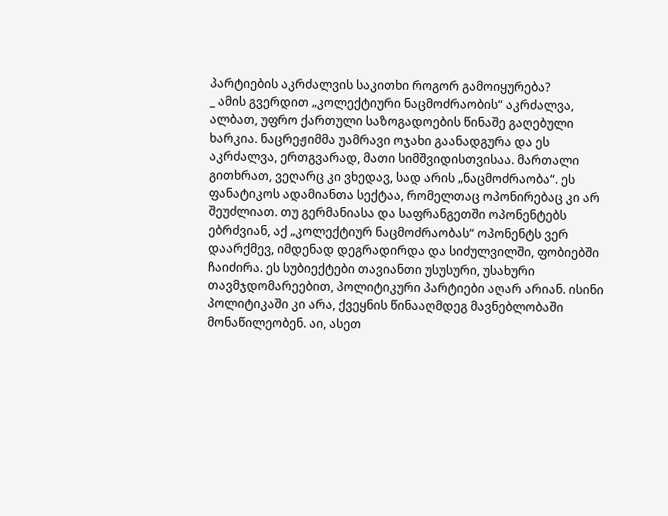პარტიების აკრძალვის საკითხი როგორ გამოიყურება?
_ ამის გვერდით „კოლექტიური ნაცმოძრაობის“ აკრძალვა, ალბათ, უფრო ქართული საზოგადოების წინაშე გაღებული ხარკია. ნაცრეჟიმმა უამრავი ოჯახი გაანადგურა და ეს აკრძალვა, ერთგვარად, მათი სიმშვიდისთვისაა. მართალი გითხრათ, ვეღარც კი ვხედავ, სად არის „ნაცმოძრაობა“. ეს ფანატიკოს ადამიანთა სექტაა, რომელთაც ოპონირებაც კი არ შეუძლიათ. თუ გერმანიასა და საფრანგეთში ოპონენტებს ებრძვიან, აქ „კოლექტიურ ნაცმოძრაობას“ ოპონენტს ვერ დაარქმევ, იმდენად დეგრადირდა და სიძულვილში, ფობიებში ჩაიძირა. ეს სუბიექტები თავიანთი უსუსური, უსახური თავმჯდომარეებით, პოლიტიკური პარტიები აღარ არიან. ისინი პოლიტიკაში კი არა, ქვეყნის წინააღმდეგ მავნებლობაში მონაწილეობენ. აი, ასეთ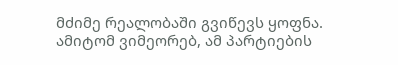მძიმე რეალობაში გვიწევს ყოფნა. ამიტომ ვიმეორებ, ამ პარტიების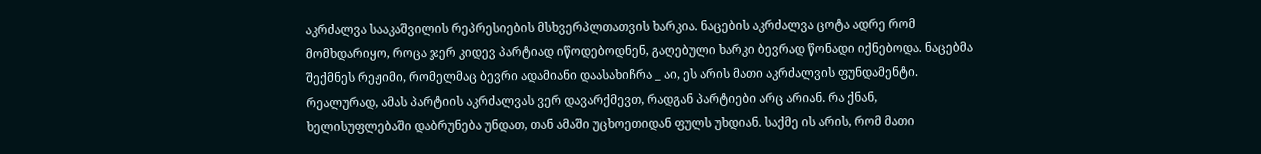აკრძალვა სააკაშვილის რეპრესიების მსხვერპლთათვის ხარკია. ნაცების აკრძალვა ცოტა ადრე რომ მომხდარიყო, როცა ჯერ კიდევ პარტიად იწოდებოდნენ, გაღებული ხარკი ბევრად წონადი იქნებოდა. ნაცებმა შექმნეს რეჟიმი, რომელმაც ბევრი ადამიანი დაასახიჩრა _ აი, ეს არის მათი აკრძალვის ფუნდამენტი.
რეალურად, ამას პარტიის აკრძალვას ვერ დავარქმევთ, რადგან პარტიები არც არიან. რა ქნან, ხელისუფლებაში დაბრუნება უნდათ, თან ამაში უცხოეთიდან ფულს უხდიან. საქმე ის არის, რომ მათი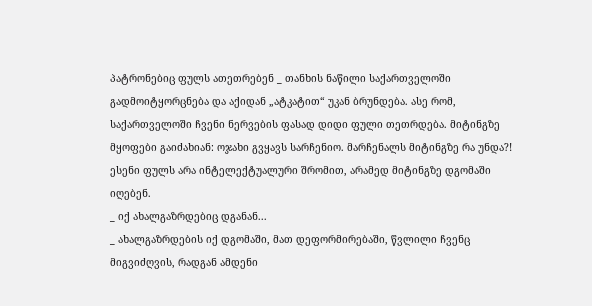პატრონებიც ფულს ათეთრებენ _ თანხის ნაწილი საქართველოში გადმოიტყორცნება და აქიდან „ატკატით“ უკან ბრუნდება. ასე რომ, საქართველოში ჩვენი ნერვების ფასად დიდი ფული თეთრდება. მიტინგზე მყოფები გაიძახიან: ოჯახი გვყავს სარჩენიო. მარჩენალს მიტინგზე რა უნდა?! ესენი ფულს არა ინტელექტუალური შრომით, არამედ მიტინგზე დგომაში იღებენ.
_ იქ ახალგაზრდებიც დგანან...
_ ახალგაზრდების იქ დგომაში, მათ დეფორმირებაში, წვლილი ჩვენც მიგვიძღვის, რადგან ამდენი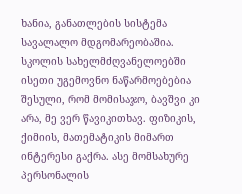ხანია, განათლების სისტემა სავალალო მდგომარეობაშია. სკოლის სახელმძღვანელოებში ისეთი უგემოვნო ნაწარმოებებია შესული, რომ მომისაჯო, ბავშვი კი არა, მე ვერ წავიკითხავ. ფიზიკის, ქიმიის, მათემატიკის მიმართ ინტერესი გაქრა. ასე მომსახურე პერსონალის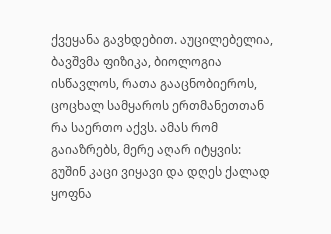ქვეყანა გავხდებით. აუცილებელია, ბავშვმა ფიზიკა, ბიოლოგია ისწავლოს, რათა გააცნობიეროს, ცოცხალ სამყაროს ერთმანეთთან რა საერთო აქვს. ამას რომ გაიაზრებს, მერე აღარ იტყვის: გუშინ კაცი ვიყავი და დღეს ქალად ყოფნა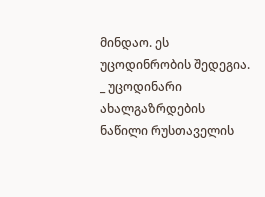მინდაო. ეს უცოდინრობის შედეგია.
_ უცოდინარი ახალგაზრდების ნაწილი რუსთაველის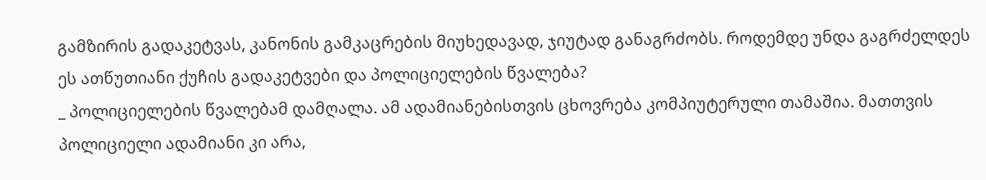გამზირის გადაკეტვას, კანონის გამკაცრების მიუხედავად, ჯიუტად განაგრძობს. როდემდე უნდა გაგრძელდეს ეს ათწუთიანი ქუჩის გადაკეტვები და პოლიციელების წვალება?
_ პოლიციელების წვალებამ დამღალა. ამ ადამიანებისთვის ცხოვრება კომპიუტერული თამაშია. მათთვის პოლიციელი ადამიანი კი არა,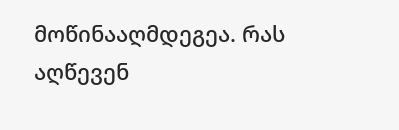მოწინააღმდეგეა. რას აღწევენ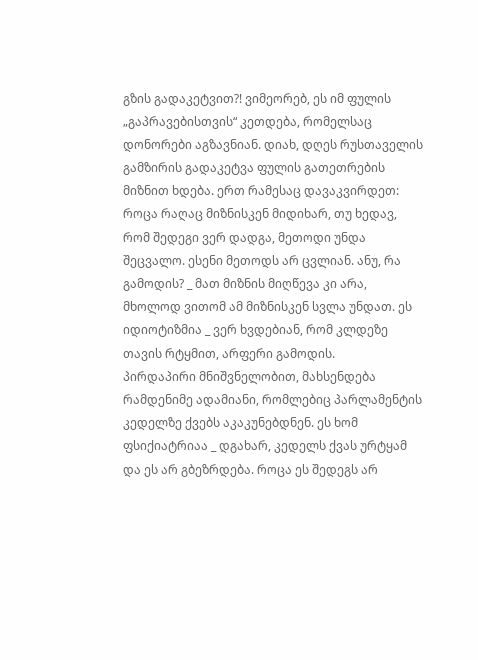გზის გადაკეტვით?! ვიმეორებ, ეს იმ ფულის „გაპრავებისთვის“ კეთდება, რომელსაც დონორები აგზავნიან. დიახ, დღეს რუსთაველის გამზირის გადაკეტვა ფულის გათეთრების მიზნით ხდება. ერთ რამესაც დავაკვირდეთ: როცა რაღაც მიზნისკენ მიდიხარ, თუ ხედავ, რომ შედეგი ვერ დადგა, მეთოდი უნდა შეცვალო. ესენი მეთოდს არ ცვლიან. ანუ, რა გამოდის? _ მათ მიზნის მიღწევა კი არა, მხოლოდ ვითომ ამ მიზნისკენ სვლა უნდათ. ეს იდიოტიზმია _ ვერ ხვდებიან, რომ კლდეზე თავის რტყმით, არფერი გამოდის.
პირდაპირი მნიშვნელობით, მახსენდება რამდენიმე ადამიანი, რომლებიც პარლამენტის კედელზე ქვებს აკაკუნებდნენ. ეს ხომ ფსიქიატრიაა _ დგახარ, კედელს ქვას ურტყამ და ეს არ გბეზრდება. როცა ეს შედეგს არ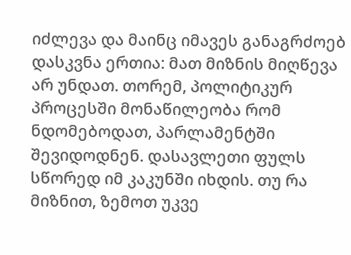იძლევა და მაინც იმავეს განაგრძოებ დასკვნა ერთია: მათ მიზნის მიღწევა არ უნდათ. თორემ, პოლიტიკურ პროცესში მონაწილეობა რომ ნდომებოდათ, პარლამენტში შევიდოდნენ. დასავლეთი ფულს სწორედ იმ კაკუნში იხდის. თუ რა მიზნით, ზემოთ უკვე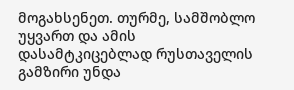მოგახსენეთ. თურმე, სამშობლო უყვართ და ამის დასამტკიცებლად რუსთაველის გამზირი უნდა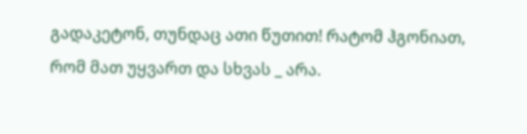გადაკეტონ, თუნდაც ათი წუთით! რატომ ჰგონიათ, რომ მათ უყვართ და სხვას _ არა.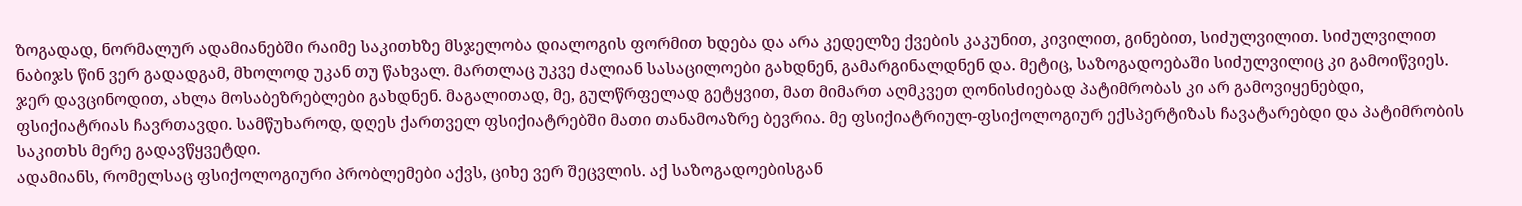ზოგადად, ნორმალურ ადამიანებში რაიმე საკითხზე მსჯელობა დიალოგის ფორმით ხდება და არა კედელზე ქვების კაკუნით, კივილით, გინებით, სიძულვილით. სიძულვილით ნაბიჯს წინ ვერ გადადგამ, მხოლოდ უკან თუ წახვალ. მართლაც უკვე ძალიან სასაცილოები გახდნენ, გამარგინალდნენ და. მეტიც, საზოგადოებაში სიძულვილიც კი გამოიწვიეს. ჯერ დავცინოდით, ახლა მოსაბეზრებლები გახდნენ. მაგალითად, მე, გულწრფელად გეტყვით, მათ მიმართ აღმკვეთ ღონისძიებად პატიმრობას კი არ გამოვიყენებდი, ფსიქიატრიას ჩავრთავდი. სამწუხაროდ, დღეს ქართველ ფსიქიატრებში მათი თანამოაზრე ბევრია. მე ფსიქიატრიულ-ფსიქოლოგიურ ექსპერტიზას ჩავატარებდი და პატიმრობის საკითხს მერე გადავწყვეტდი.
ადამიანს, რომელსაც ფსიქოლოგიური პრობლემები აქვს, ციხე ვერ შეცვლის. აქ საზოგადოებისგან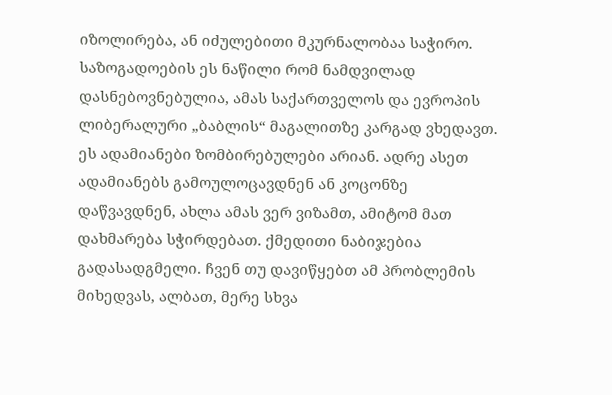იზოლირება, ან იძულებითი მკურნალობაა საჭირო. საზოგადოების ეს ნაწილი რომ ნამდვილად დასნებოვნებულია, ამას საქართველოს და ევროპის ლიბერალური „ბაბლის“ მაგალითზე კარგად ვხედავთ. ეს ადამიანები ზომბირებულები არიან. ადრე ასეთ ადამიანებს გამოულოცავდნენ ან კოცონზე დაწვავდნენ, ახლა ამას ვერ ვიზამთ, ამიტომ მათ დახმარება სჭირდებათ. ქმედითი ნაბიჯებია გადასადგმელი. ჩვენ თუ დავიწყებთ ამ პრობლემის მიხედვას, ალბათ, მერე სხვა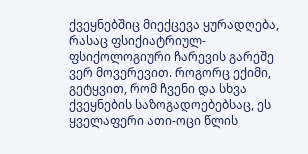ქვეყნებშიც მიექცევა ყურადღება, რასაც ფსიქიატრიულ-ფსიქოლოგიური ჩარევის გარეშე ვერ მოვერევით. როგორც ექიმი, გეტყვით, რომ ჩვენი და სხვა ქვეყნების საზოგადოებებსაც, ეს ყველაფერი ათი-ოცი წლის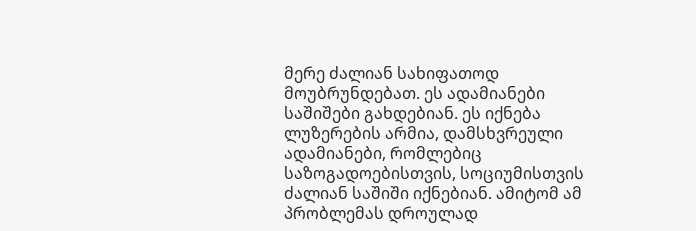მერე ძალიან სახიფათოდ მოუბრუნდებათ. ეს ადამიანები საშიშები გახდებიან. ეს იქნება ლუზერების არმია, დამსხვრეული ადამიანები, რომლებიც საზოგადოებისთვის, სოციუმისთვის ძალიან საშიში იქნებიან. ამიტომ ამ პრობლემას დროულად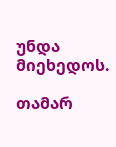უნდა მიეხედოს.

თამარ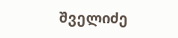შველიძე